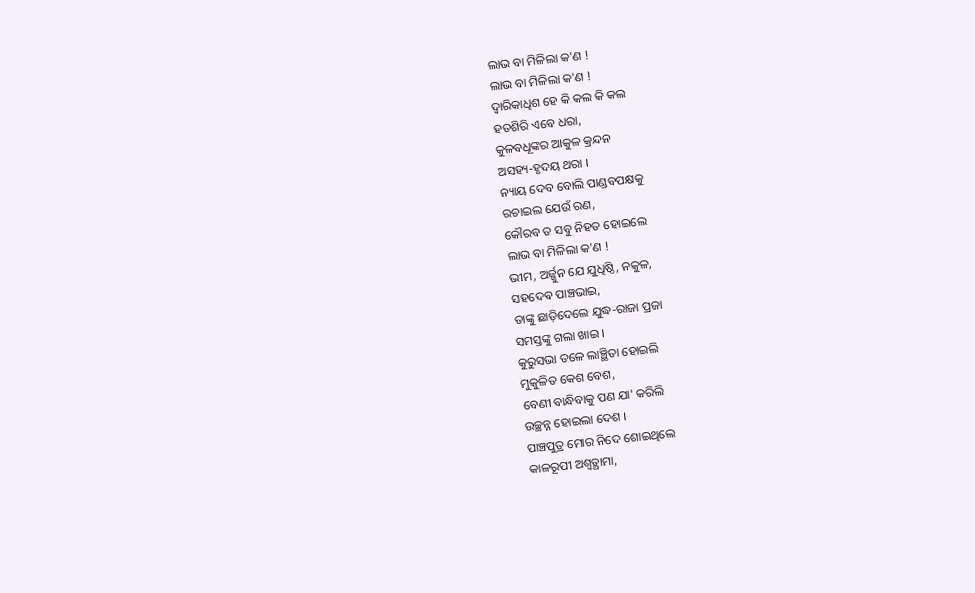ଲାଭ ବା ମିଳିଲା କ'ଣ !
ଲାଭ ବା ମିଳିଲା କ'ଣ !
ଦ୍ଵାରିକାଧିଶ ହେ କି କଲ କି କଲ
ହତଶିରି ଏବେ ଧରା,
କୁଳବଧୂଙ୍କର ଆକୁଳ କ୍ରନ୍ଦନ
ଅସହ୍ୟ-ହୃଦୟ ଥରା ।
ନ୍ୟାୟ ଦେବ ବୋଲି ପାଣ୍ଡବପକ୍ଷକୁ
ରଚାଇଲ ଯେଉଁ ରଣ,
କୌରବ ତ ସବୁ ନିହତ ହୋଇଲେ
ଲାଭ ବା ମିଳିଲା କ'ଣ !
ଭୀମ, ଅର୍ଜ୍ଜୁନ ଯେ ଯୁଧିଷ୍ଠି, ନକୁଳ,
ସହଦେଵ ପାଞ୍ଚଭାଇ,
ତାଙ୍କୁ ଛାଡ଼ିଦେଲେ ଯୁଦ୍ଧ-ରାଜା ପ୍ରଜା
ସମସ୍ତଙ୍କୁ ଗଲା ଖାଇ ।
କୁରୁସଭା ତଳେ ଲାଞ୍ଛିତା ହୋଇଲି
ମୁକୁଳିତ କେଶ ବେଶ,
ବେଣୀ ବାନ୍ଧିବାକୁ ପଣ ଯା' କରିଲି
ଉଚ୍ଛନ୍ନ ହୋଇଲା ଦେଶ ।
ପାଞ୍ଚପୁତ୍ର ମୋର ନିଦେ ଶୋଇଥିଲେ
କାଳରୂପୀ ଅଶ୍ୱତ୍ଥାମା,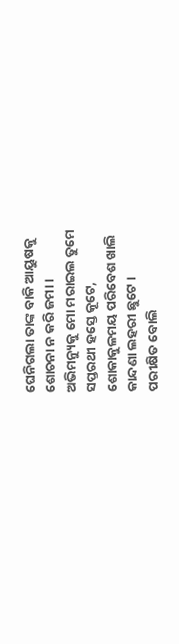ଘେନିଗଲା ତାଙ୍କ ବାକି ଆୟୁଷକୁ
ଶୋଚନା ନ କରି ଜମା ।
ଅଭିମନ୍ୟୁକୁ ମୋ ମରାଇଲ ତୁମେ
ସପ୍ତରଥୀ ହସ୍ତେ କୂଟେ,
ଶୋକାକୁଳମୟ ପରିବେଶ ଖାଲି
କାନ୍ଦଣା ଲହରୀ ଛୁଟେ ।
ପରୀକ୍ଷିତ ବୋଲି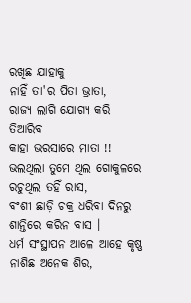ରଖିଛ ଯାହାକୁ
ନାହିଁ ତା'ର ପିତା ଭ୍ରାତା,
ରାଜ୍ୟ ଲାଗି ଯୋଗ୍ୟ କରି ତିଆରିବ
କାହା ଭରସାରେ ମାତା !!
ଭଲଥିଲା ତୁମେ ଥିଲ ଗୋକୁଳରେ
ରଚୁଥିଲ ତହିଁ ରାସ,
ବଂଶୀ ଛାଡ଼ି ଚକ୍ର ଧରିବା ଦିନରୁ
ଶାନ୍ତିରେ କରିନ ବାସ ।
ଧର୍ମ ସଂସ୍ଥାପନ ଆଳେ ଆହେ କୃଷ୍ଣ
ନାଶିଛ ଅନେକ ଶିର,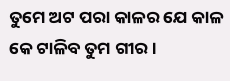ତୁମେ ଅଟ ପରା କାଳର ଯେ କାଳ
କେ ଟାଳିବ ତୁମ ଗୀର ।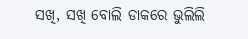ସଖି, ସଖି ବୋଲି ଡାକରେ ଭୁଲିଲି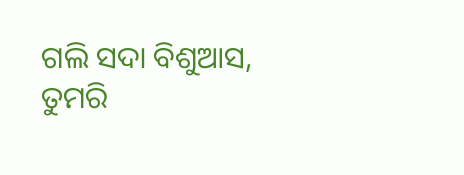ଗଲି ସଦା ବିଶୁଆସ,
ତୁମରି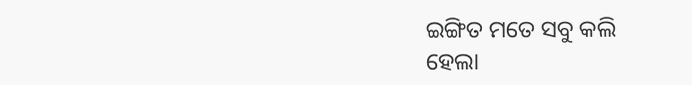ଇଙ୍ଗିତ ମତେ ସବୁ କଲି
ହେଲା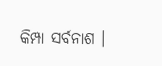କିମ୍ପା ସର୍ବନାଶ ।